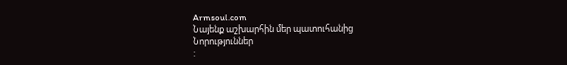Armsoul.com
Նայենք աշխարհին մեր պատուհանից
Նորություններ
: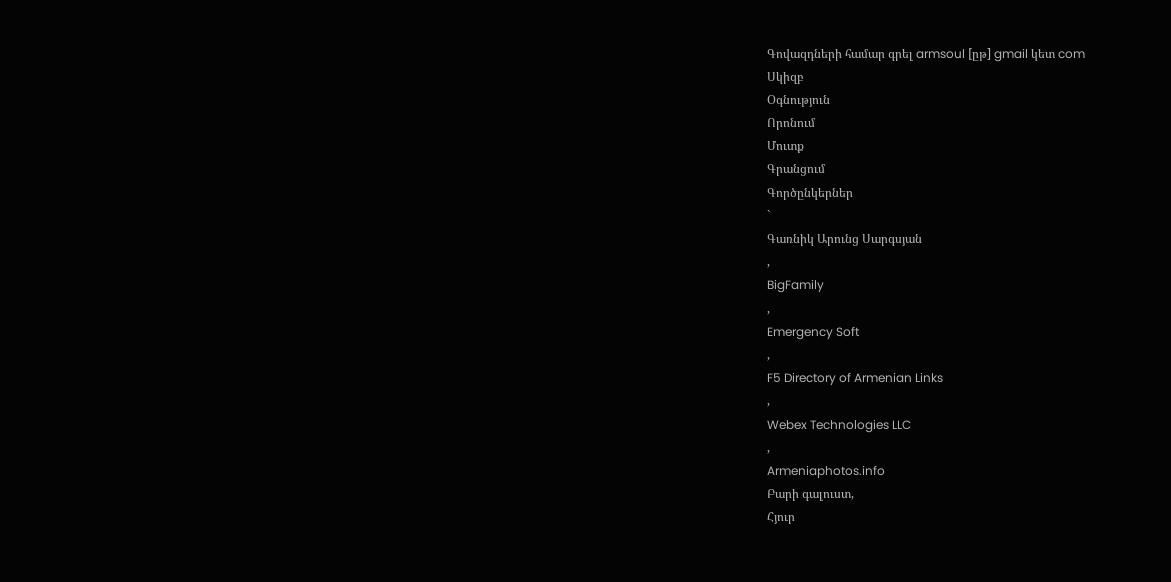Գովազդների համար գրել armsoul [ըթ] gmail կետ com
Սկիզբ
Օգնություն
Որոնում
Մուտք
Գրանցում
Գործընկերներ
`
Գառնիկ Արունց Սարգսյան
,
BigFamily
,
Emergency Soft
,
F5 Directory of Armenian Links
,
Webex Technologies LLC
,
Armeniaphotos.info
Բարի գալուստ,
Հյուր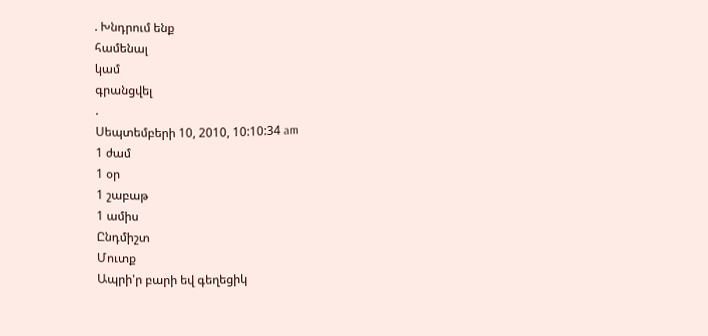. Խնդրում ենք
համենալ
կամ
գրանցվել
.
Սեպտեմբերի 10, 2010, 10:10:34 am
1 ժամ
1 օր
1 շաբաթ
1 ամիս
Ընդմիշտ
Մուտք
Ապրի'ր բարի եվ գեղեցիկ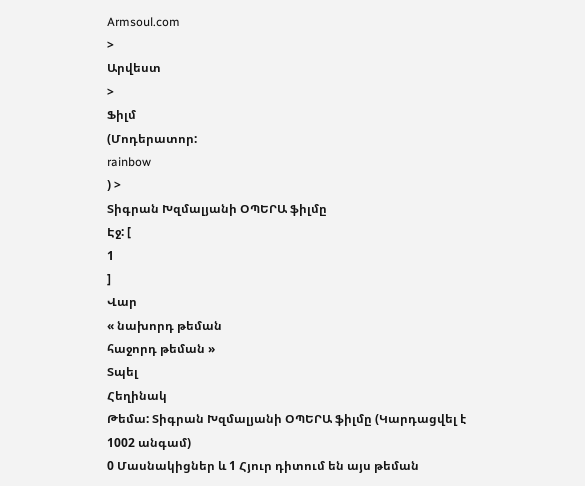Armsoul.com
>
Արվեստ
>
Ֆիլմ
(Մոդերատոր:
rainbow
) >
Տիգրան Խզմալյանի ՕՊԵՐԱ ֆիլմը
Էջ: [
1
]
Վար
« նախորդ թեման
հաջորդ թեման »
Տպել
Հեղինակ
Թեմա: Տիգրան Խզմալյանի ՕՊԵՐԱ ֆիլմը (Կարդացվել է 1002 անգամ)
0 Մասնակիցներ և 1 Հյուր դիտում են այս թեման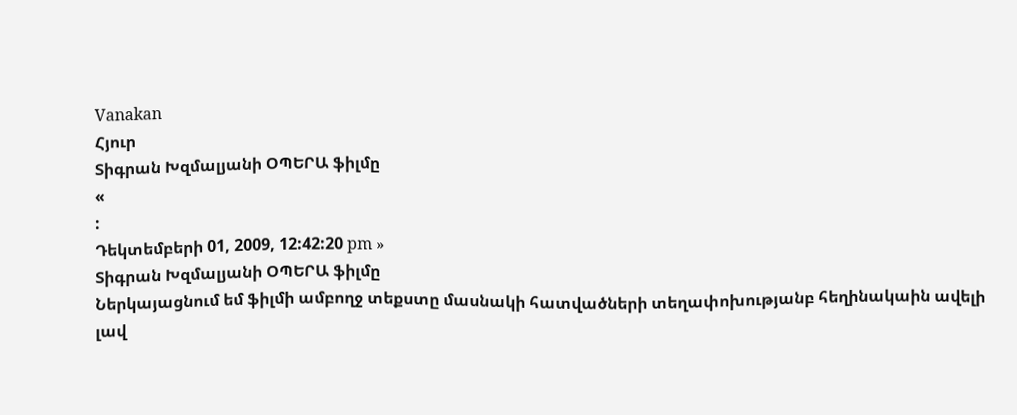Vanakan
Հյուր
Տիգրան Խզմալյանի ՕՊԵՐԱ ֆիլմը
«
:
Դեկտեմբերի 01, 2009, 12:42:20 pm »
Տիգրան Խզմալյանի ՕՊԵՐԱ ֆիլմը
Ներկայացնում եմ ֆիլմի ամբողջ տեքստը մասնակի հատվածների տեղափոխությանբ հեղինակաին ավելի լավ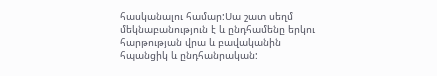հասկանալու համար:Սա շատ սեղմ մեկնաբանություն է և ընդհամենը երկու հարթության վրա և բավականին հպանցիկ և ընդհանրական: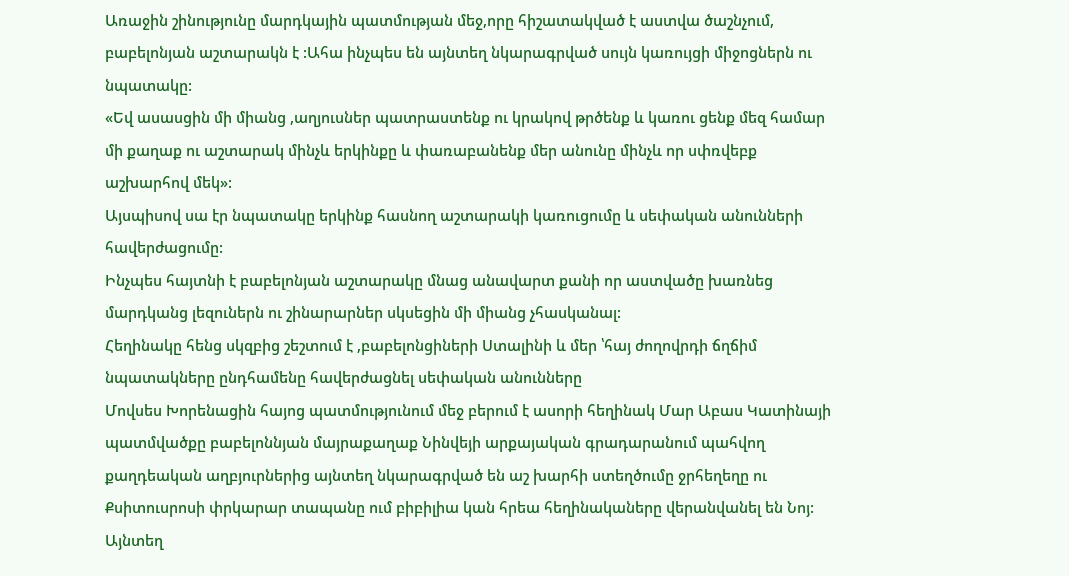Առաջին շինությունը մարդկային պատմության մեջ,որը հիշատակված է աստվա ծաշնչում, բաբելոնյան աշտարակն է :Ահա ինչպես են այնտեղ նկարագրված սույն կառույցի միջոցներն ու նպատակը:
«Եվ ասասցին մի միանց ,աղյուսներ պատրաստենք ու կրակով թրծենք և կառու ցենք մեզ համար մի քաղաք ու աշտարակ մինչև երկինքը և փառաբանենք մեր անունը մինչև որ սփռվեբք աշխարհով մեկ»:
Այսպիսով սա էր նպատակը երկինք հասնող աշտարակի կառուցումը և սեփական անունների հավերժացումը:
Ինչպես հայտնի է բաբելոնյան աշտարակը մնաց անավարտ քանի որ աստվածը խառնեց մարդկանց լեզուներն ու շինարարներ սկսեցին մի միանց չհասկանալ:
Հեղինակը հենց սկզբից շեշտում է ,բաբելոնցիների Ստալինի և մեր ՝հայ ժողովրդի ճղճիմ նպատակները ընդհամենը հավերժացնել սեփական անունները
Մովսես Խորենացին հայոց պատմությունում մեջ բերում է ասորի հեղինակ Մար Աբաս Կատինայի պատմվածքը բաբելոննյան մայրաքաղաք Նինվեյի արքայական գրադարանում պահվող քաղդեական աղբյուրներից այնտեղ նկարագրված են աշ խարհի ստեղծումը ջրհեղեղը ու Քսիտուսրոսի փրկարար տապանը ում բիբիլիա կան հրեա հեղինակաները վերանվանել են Նոյ:
Այնտեղ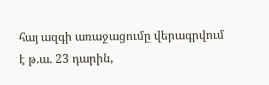հայ ազգի առաջացումը վերագրվում է թ.ա. 23 դարին,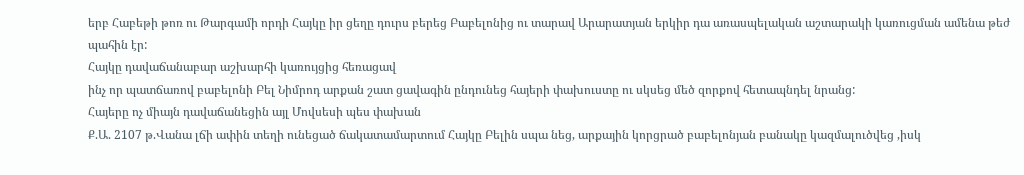երբ Հաբեթի թոռ ու Թարգամի որդի Հայկը իր ցեղը դուրս բերեց Բաբելոնից ու տարավ Արարատյան երկիր դա առասպելական աշտարակի կառուցման ամենա թեժ պահին էր:
Հայկը դավաճանաբար աշխարհի կառույցից հեռացավ
ինչ որ պատճառով բաբելոնի Բել Նիմրոդ արքան շատ ցավագին ընդունեց հայերի փախուստը ու սկսեց մեծ զորքով հետապնդել նրանց:
Հայերը ոչ միայն դավաճանեցին այլ Մովսեսի պես փախան
Ք.Ա. 2107 թ.Վանա լճի ափին տեղի ունեցած ճակատամարտում Հայկը Բելին սպա նեց, արքային կորցրած բաբելոնյան բանակը կազմալուծվեց ,իսկ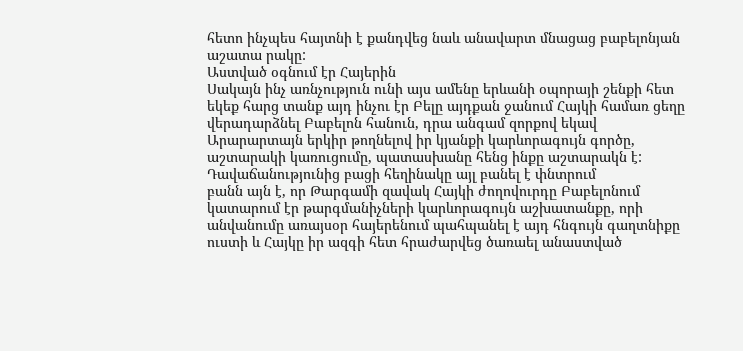հետո ինչպես հայտնի է քանդվեց նաև անավարտ մնացաց բաբելոնյան աշատա րակը:
Աստված օգնում էր Հայերին
Սակայն ինչ առնչություն ունի այս ամենը երևանի օպորայի շենքի հետ եկեք հարց տանք այդ ինչու էր Բելը այդքան ջանում Հայկի համառ ցեղը վերադարձնել Բաբելոն հանուն, դրա անգամ զորքով եկավ Արարարտայն երկիր թողնելով իր կյանքի կարևորագույն գործը, աշտարակի կառուցումը, պատասխանը հենց ինքը աշտարակն է:
Դավաճանությունից բացի հեղինակը այլ բանել է փնտրում
բանն այն է, որ Թարգամի զավակ Հայկի ժողովուրդը Բաբելոնում կատարում էր թարգմանիչների կարևորագույն աշխատանքը, որի անվանումը առայսօր հայերենում պահպանել է այդ հնգույն գաղտնիքը ուստի և Հայկը իր ազգի հետ հրաժարվեց ծառաել անաստված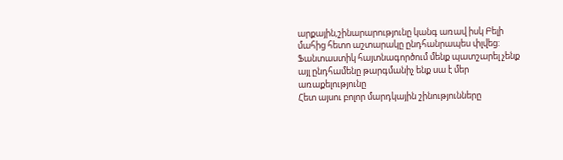արքային,շինարարությունը կանգ առավ իսկ Բելի մահից հետո աշտարակը ընդհանրապես փլվեց:
Ֆանտաստիկ հայտնագործում մենք պատշարել չենք այլ ընդհամենը թարգմանիչ ենք սա է մեր առաքելությունը
Հետ այսու բոլոր մարդկային շինությունները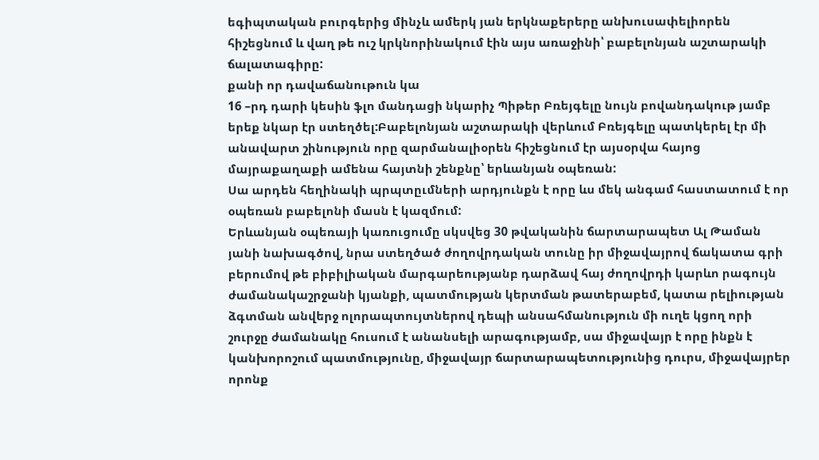եգիպտական բուրգերից մինչև ամերկ յան երկնաքերերը անխուսափելիորեն հիշեցնում և վաղ թե ուշ կրկնորինակում էին այս առաջինի՝ բաբելոնյան աշտարակի ճալատագիրը:
քանի որ դավաճանութուն կա
16 –րդ դարի կեսին ֆլո մանդացի նկարիչ Պիթեր Բռեյգելը նույն բովանդակութ յամբ երեք նկար էր ստեղծել:Բաբելոնյան աշտարակի վերևում Բռեյգելը պատկերել էր մի անավարտ շինություն որը զարմանալիօրեն հիշեցնում էր այսօրվա հայոց մայրաքաղաքի ամենա հայտնի շենքնը՝ երևանյան օպեռան:
Սա արդեն հեղինակի պրպտըւմների արդյունքն է որը ևս մեկ անգամ հաստատում է որ օպեռան բաբելոնի մասն է կազմում:
Երևանյան օպեռայի կառուցումը սկսվեց 30 թվականին ճարտարապետ Ալ Թաման յանի նախագծով, նրա ստեղծած ժողովրդական տունը իր միջավայրով ճակատա գրի բերումով թե բիբիլիական մարգարեությանբ դարձավ հայ ժողովրդի կարևո րագույն ժամանակաշրջանի կյանքի, պատմության կերտման թատերաբեմ, կատա րելիության ձգտման անվերջ ոլորապտույտներով դեպի անսահմանություն մի ուղե կցող որի շուրջը ժամանակը հուսում է անանսելի արագությամբ, սա միջավայր է որը ինքն է կանխորոշում պատմությունը, միջավայր ճարտարապետությունից դուրս, միջավայրեր որոնք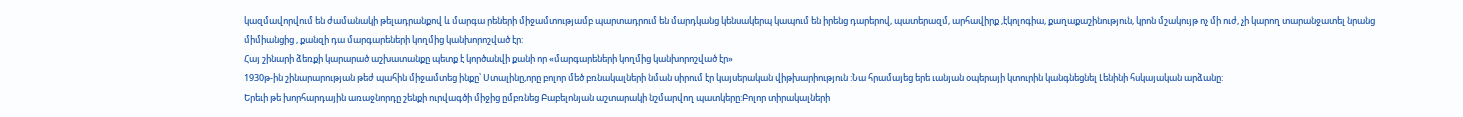կազմավորվում են ժամանակի թելադրանքով և մարգա րեների միջամտությամբ պարտադրում են մարդկանց կենսակերպ կապում են իրենց դարերով, պատերազմ, արհավիրք ,էկոլոգիա, քաղաքաշինություն, կրոն մշակույթ ոչ մի ուժ, չի կարող տարանջատել նրանց միմիանցից , քանզի դա մարգարեների կողմից կանխորոշված էր:
Հայ շինարի ձեռքի կարարած աշխատանքը պետք է կործանվի քանի որ «մարգարեների կողմից կանխորոշված էր»
1930թ-ին շինարարության թեժ պահին միջամտեց ինքը՝ Ստալինը,որը բոլոր մեծ բռնակալների նման սիրում էր կայսերական վիթխարիություն :Նա հրամայեց երե ւանյան օպերայի կտուրին կանգնեցնել Լենինի հսկայական արձանը:
Երեւի թե խորհարդային առաջնորդը շենքի ուրվագծի միջից ըմբռնեց Բաբելոնյան աշտարակի նշմարվող պատկերը:Բոլոր տիրակալների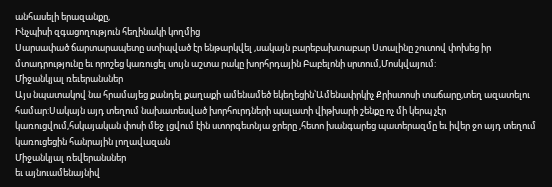անհասելի երազանքը,
Ինչպիսի զգացողություն հեղինակի կողմից
Սարսափած ճարտարապետը ստիպված էր ենթարկվել ,սակայն բարեբախտաբար Ստալինը շուտով փոխեց իր մտադրությունը եւ որոշեց կառուցել սույն աշտա րակը խորհրդային Բաբելոնի սրտում,Մոսկվայում:
Միջանկյալ ռեւերանսներ
Այս նպատակով նա հրամայեց քանդել քաղաքի ամենամեծ եկեղեցին՝Ամենափրկիչ Քրիստոսի տաճարը,տեղ ազատելու համար:Սակայն այդ տեղում նախատեսված խորհուրդների պալատի վիթխարի շենքը ոչ մի կերպ չէր կառուցվում,հսկայական փոսի մեջ լցվում էին ստորգետնյա ջրերը ,հետո խանգարեց պատերազմը եւ իվեր ջո այդ տեղում կառուցեցին հանրային լողավազան
Միջանկյալ ռեվերանսներ
եւ այնուամենայնիվ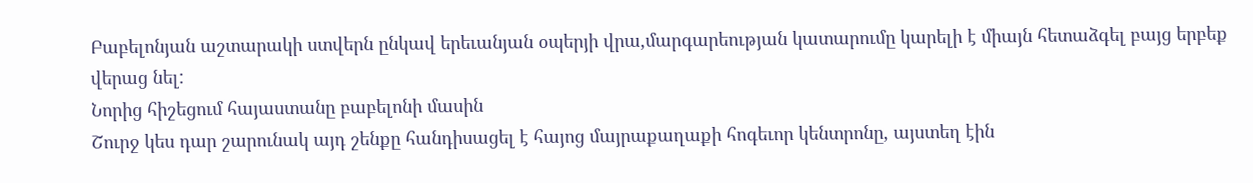Բաբելոնյան աշտարակի ստվերն ընկավ երեւանյան օպերյի վրա,մարգարեության կատարումը կարելի է միայն հետաձգել բայց երբեք վերաց նել:
Նորից հիշեցում հայաստանը բաբելոնի մասին
Շուրջ կես դար շարունակ այդ շենքը հանդիսացել է հայոց մայրաքաղաքի հոգեւոր կենտրոնը, այստեղ էին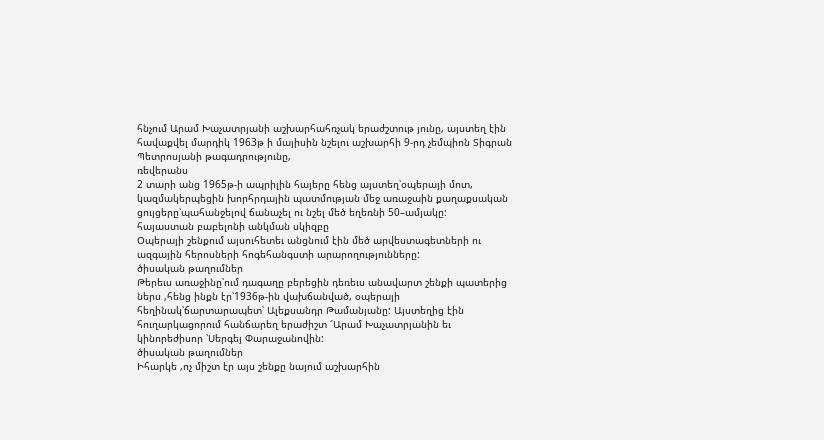հնչում Արամ Խաչատրյանի աշխարհահռչակ երաժշտութ յունը, այստեղ էին հավաքվել մարդիկ 1963թ ի մայիսին նշելու աշխարհի 9-րդ չեմպիոն Տիգրան Պետրոսյանի թագադրությունը,
ռեվերանս
2 տարի անց 1965թ-ի ապրիլին հայերը հենց այստեղ՝օպերայի մոտ, կազմակերպեցին խորհրդային պատմության մեջ առաջաին քաղաքսական ցույցերը՝պահանջելով ճանաչել ու նշել մեծ եղեռնի 50–ամյակը:
հայաստան բաբելոնի անկման սկիզբը
Օպերայի շենքում այսուհետեւ անցնում էին մեծ արվեստագետների ու ազգային հերոսների հոգեհանգստի արարողությունները:
ծիսական թաղումներ
Թերեւս առաջինը՝ում դագաղը բերեցին դեռեւս անավարտ շենքի պատերից ներս ,հենց ինքն էր՝1936թ-ին վախճանված, օպերայի հեղինակ՝ճարտարապետ՝ Ալեքսանդր Թամանյանը: Այստեղից էին հուղարկացորում հանճարեղ երաժիշտ ՜Արամ Խաչատրյանին եւ կինորեժիսոր ՝Սերգեյ Փարաջանովին:
ծիսական թաղումներ
Իհարկե ,ոչ միշտ էր այս շենքը նայում աշխարհին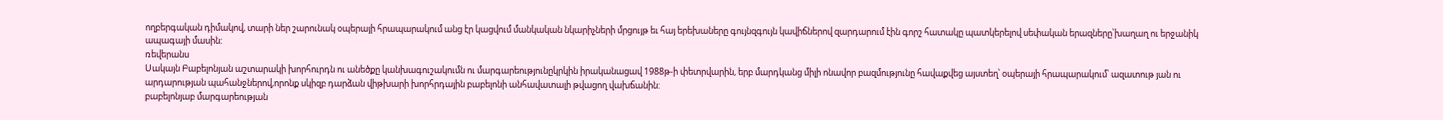ողբերգական դիմակով, տարի ներ շարունակ օպերայի հրապարակում անց էր կացվում մանկական նկարիչների մրցույթ եւ հայ երեխաները գույնզգույն կավիճներով զարդարում էին գորշ հատակը պատկերելով սեփական երազները՝խաղաղ ու երջանիկ ապագայի մասին:
ռեվերանս
Սակայն Բաբելոնյան աշտարակի խորհուրդն ու անեծքը կանխագուշակումն ու մարգարեությունըկրկին իրականացավ 1988թ-ի փետրվարին, երբ մարդկանց միլի ոնավոր բազմությունը հավաքվեց այստեղ՝ օպերայի հրապարակում՝ ազատութ յան ու արդարության պահանջներով,որոնք սկիզբ դարձան վիթխարի խորհրդային բաբելոնի անհավատալի թվացող վախճանին:
բաբելոնյաբ մարգարեության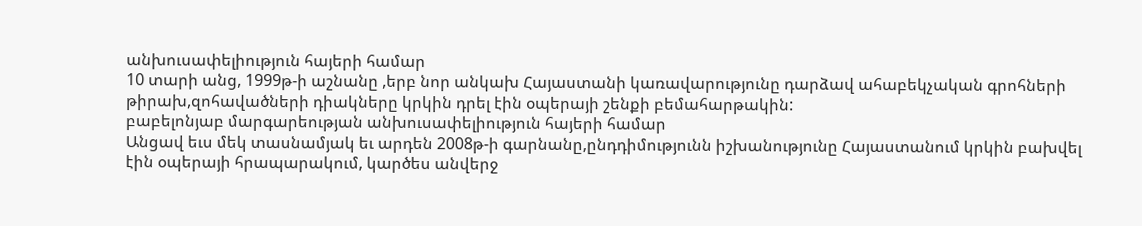անխուսափելիություն հայերի համար
10 տարի անց, 1999թ-ի աշնանը ,երբ նոր անկախ Հայաստանի կառավարությունը դարձավ ահաբեկչական գրոհների թիրախ,զոհավածների դիակները կրկին դրել էին օպերայի շենքի բեմահարթակին:
բաբելոնյաբ մարգարեության անխուսափելիություն հայերի համար
Անցավ եւս մեկ տասնամյակ եւ արդեն 2008թ-ի գարնանը,ընդդիմությունն իշխանությունը Հայաստանում կրկին բախվել էին օպերայի հրապարակում, կարծես անվերջ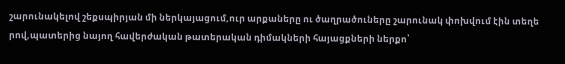շարունակելով շեքսպիրյան մի ներկայացում,ուր արքաները ու ծաղրածուները շարունակ փոխվում էին տեղե րով,պատերից նայող հավերժական թատերական դիմակների հայացքների ներքո՝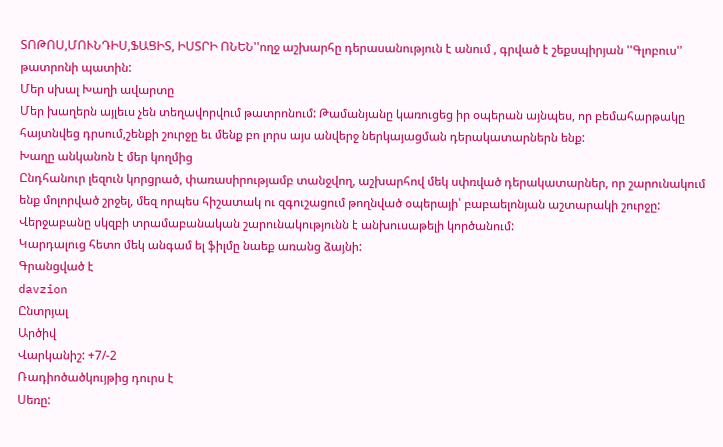ՏՈԹՈՍ,ՄՈՒՆԴԻՍ,ՖԱՑԻՏ, ԻՍՏՐԻ ՈՆԵՆ''ողջ աշխարհը դերասանություն է անում , գրված է շեքսպիրյան ''Գլոբուս'' թատրոնի պատին:
Մեր սխալ Խաղի ավարտը
Մեր խաղերն այլեւս չեն տեղավորվում թատրոնում: Թամանյանը կառուցեց իր օպերան այնպես, որ բեմահարթակը հայտնվեց դրսում,շենքի շուրջը եւ մենք բո լորս այս անվերջ ներկայացման դերակատարներն ենք:
Խաղը անկանոն է մեր կողմից
Ընդհանուր լեզուն կորցրած, փառասիրությամբ տանջվող, աշխարհով մեկ սփռված դերակատարներ, որ շարունակում ենք մոլորված շրջել, մեզ որպես հիշատակ ու զգուշացում թողնված օպերայի՝ բաբաելոնյան աշտարակի շուրջը:
Վերջաբանը սկզբի տրամաբանական շարունակությունն է անխուսաթելի կործանում:
Կարդալուց հետո մեկ անգամ ել ֆիլմը նաեք առանց ձայնի:
Գրանցված է
davzion
Ընտրյալ
Արծիվ
Վարկանիշ: +7/-2
Ռադիոծածկույթից դուրս է
Սեռը: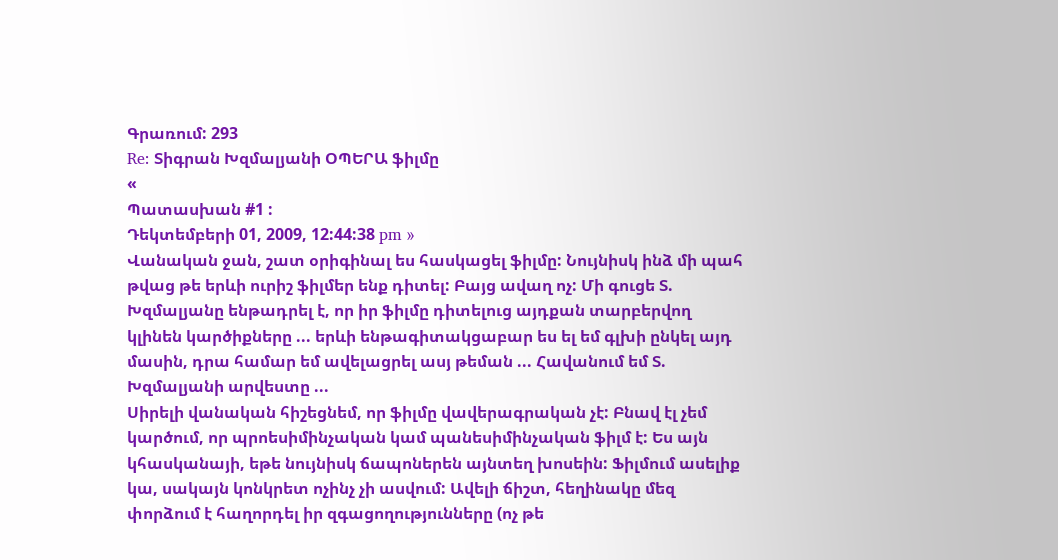Գրառում: 293
Re: Տիգրան Խզմալյանի ՕՊԵՐԱ ֆիլմը
«
Պատասխան #1 :
Դեկտեմբերի 01, 2009, 12:44:38 pm »
Վանական ջան, շատ օրիգինալ ես հասկացել ֆիլմը: Նույնիսկ ինձ մի պահ թվաց թե երևի ուրիշ ֆիլմեր ենք դիտել: Բայց ավաղ ոչ: Մի գուցե Տ. Խզմալյանը ենթադրել է, որ իր ֆիլմը դիտելուց այդքան տարբերվող կլինեն կարծիքները ... երևի ենթագիտակցաբար ես ել եմ գլխի ընկել այդ մասին, դրա համար եմ ավելացրել ասյ թեման ... Հավանում եմ Տ. Խզմալյանի արվեստը ...
Սիրելի վանական հիշեցնեմ, որ ֆիլմը վավերագրական չէ: Բնավ էլ չեմ կարծում, որ պրոեսիմինչական կամ պանեսիմինչական ֆիլմ է: Ես այն կհասկանայի, եթե նույնիսկ ճապոներեն այնտեղ խոսեին: Ֆիլմում ասելիք կա, սակայն կոնկրետ ոչինչ չի ասվում: Ավելի ճիշտ, հեղինակը մեզ փորձում է հաղորդել իր զգացողությունները (ոչ թե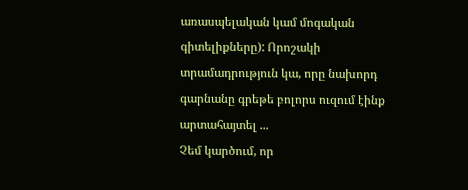առասպելական կամ մոգական գիտելիքները): Որոշակի տրամադրություն կա, որը նախորդ գարնանը գրեթե բոլորս ուզում էինք արտահայտել ...
Չեմ կարծում, որ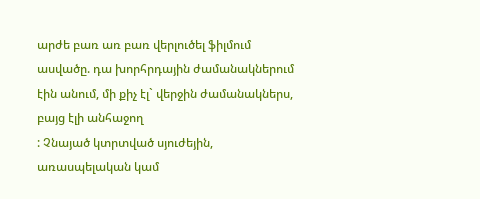արժե բառ առ բառ վերլուծել ֆիլմում ասվածը. դա խորհրդային ժամանակներում էին անում, մի քիչ էլ` վերջին ժամանակներս, բայց էլի անհաջող
: Չնայած կտրտված սյուժեյին, առասպելական կամ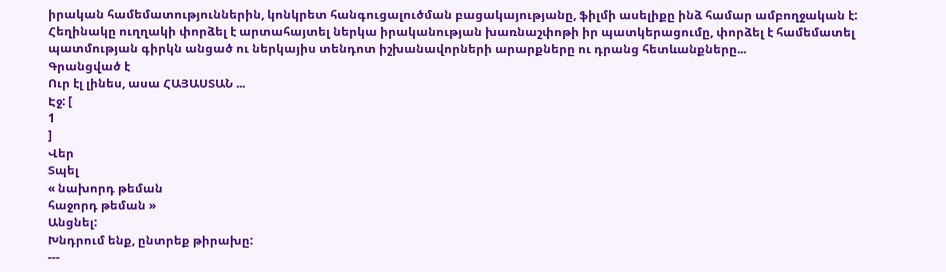իրական համեմատություններին, կոնկրետ հանգուցալուծման բացակայությանը, ֆիլմի ասելիքը ինձ համար ամբողջական է:
Հեղինակը ուղղակի փորձել է արտահայտել ներկա իրականության խառնաշփոթի իր պատկերացումը, փորձել է համեմատել պատմության գիրկն անցած ու ներկայիս տենդոտ իշխանավորների արարքները ու դրանց հետևանքները...
Գրանցված է
Ուր էլ լինես, ասա ՀԱՅԱՍՏԱՆ ...
Էջ: [
1
]
Վեր
Տպել
« նախորդ թեման
հաջորդ թեման »
Անցնել:
Խնդրում ենք, ընտրեք թիրախը:
---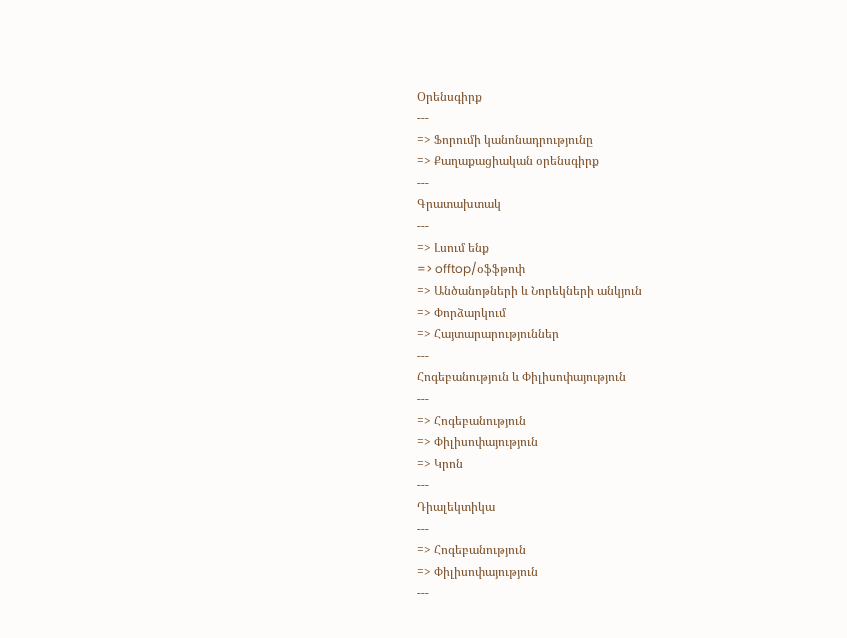Օրենսգիրք
---
=> Ֆորումի կանոնադրությունը
=> Քաղաքացիական օրենսգիրք
---
Գրատախտակ
---
=> Լսում ենք
=> offtop/օֆֆթոփ
=> Անծանոթների և Նորեկների անկյուն
=> Փորձարկում
=> Հայտարարություններ
---
Հոգեբանություն և Փիլիսոփայություն
---
=> Հոգեբանություն
=> Փիլիսոփայություն
=> Կրոն
---
Դիալեկտիկա
---
=> Հոգեբանություն
=> Փիլիսոփայություն
---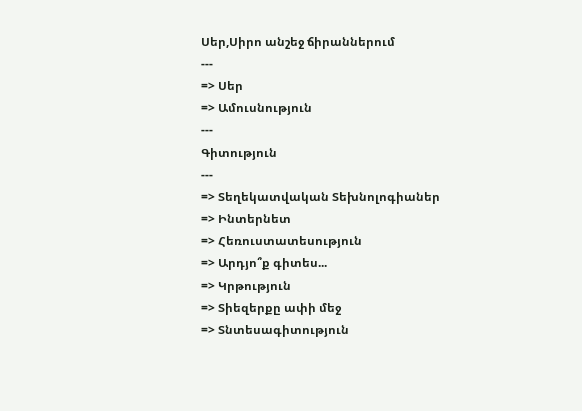Սեր,Սիրո անշեջ ճիրաններում
---
=> Սեր
=> Ամուսնություն
---
Գիտություն
---
=> Տեղեկատվական Տեխնոլոգիաներ
=> Ինտերնետ
=> Հեռուստատեսություն
=> Արդյո՞ք գիտես...
=> Կրթություն
=> Տիեզերքը ափի մեջ
=> Տնտեսագիտություն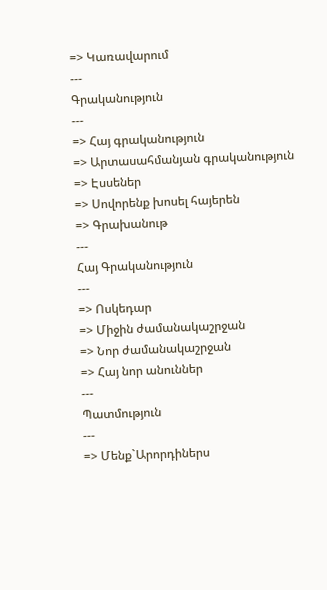=> Կառավարում
---
Գրականություն
---
=> Հայ գրականություն
=> Արտասահմանյան գրականություն
=> Էսսեներ
=> Սովորենք խոսել հայերեն
=> Գրախանութ
---
Հայ Գրականություն
---
=> Ոսկեդար
=> Միջին ժամանակաշրջան
=> Նոր ժամանակաշրջան
=> Հայ նոր անուններ
---
Պատմություն
---
=> Մենք`Արորդիներս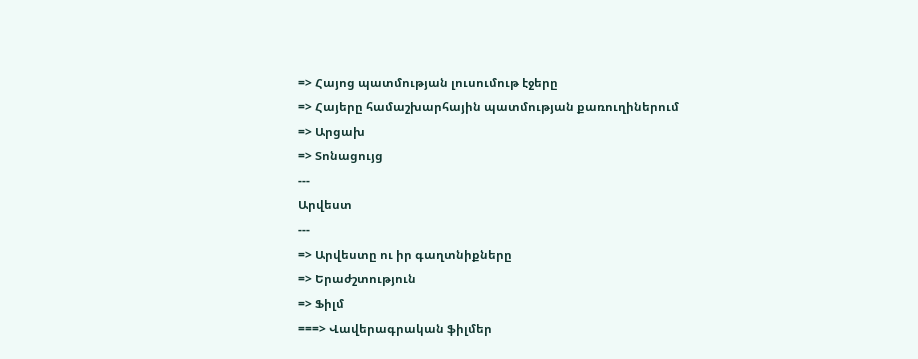=> Հայոց պատմության լուսումութ էջերը
=> Հայերը համաշխարհային պատմության քառուղիներում
=> Արցախ
=> Տոնացույց
---
Արվեստ
---
=> Արվեստը ու իր գաղտնիքները
=> Երաժշտություն
=> Ֆիլմ
===> Վավերագրական ֆիլմեր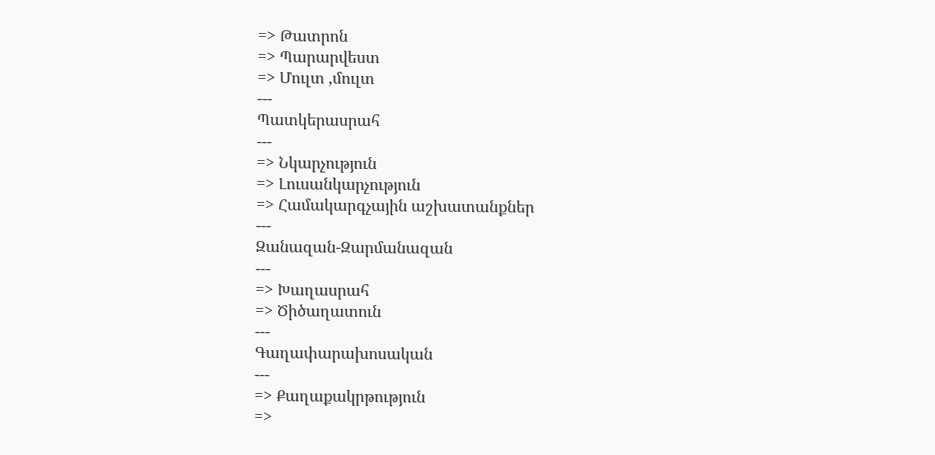=> Թատրոն
=> Պարարվեստ
=> Մուլտ ,մուլտ
---
Պատկերասրահ
---
=> Նկարչություն
=> Լուսանկարչություն
=> Համակարգչային աշխատանքներ
---
Զանազան-Զարմանազան
---
=> Խաղասրահ
=> Ծիծաղատուն
---
Գաղափարախոսական
---
=> Քաղաքակրթություն
=>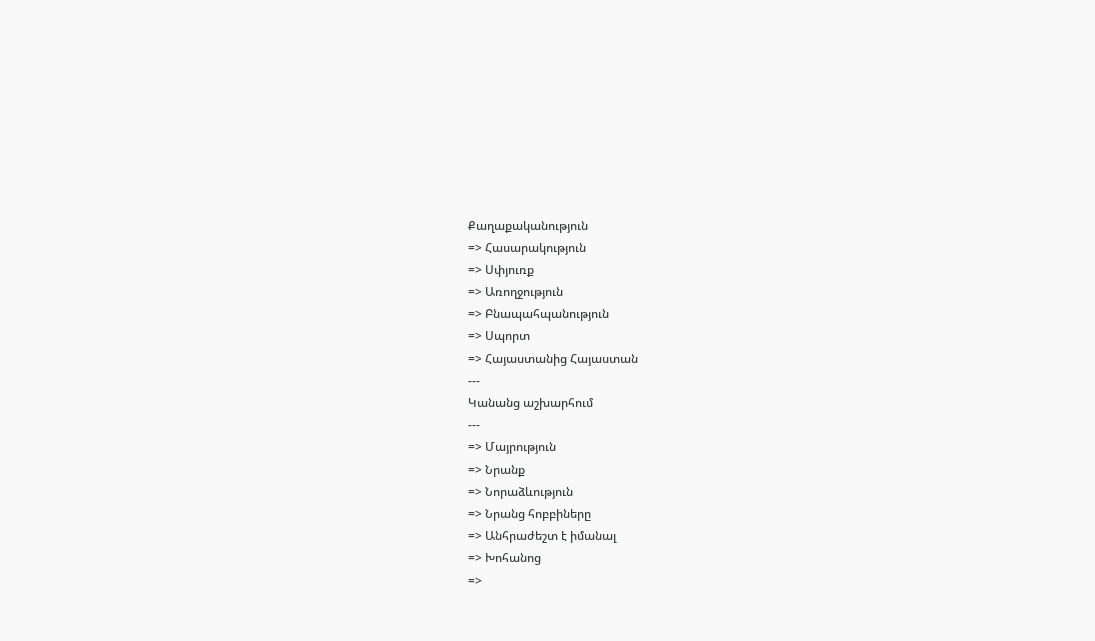Քաղաքականություն
=> Հասարակություն
=> Սփյուռք
=> Առողջություն
=> Բնապահպանություն
=> Սպորտ
=> Հայաստանից Հայաստան
---
Կանանց աշխարհում
---
=> Մայրություն
=> Նրանք
=> Նորաձևություն
=> Նրանց հոբբիները
=> Անհրաժեշտ է իմանալ
=> Խոհանոց
=>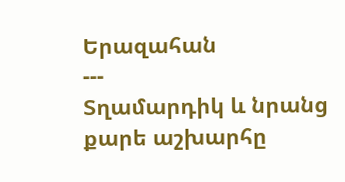Երազահան
---
Տղամարդիկ և նրանց քարե աշխարհը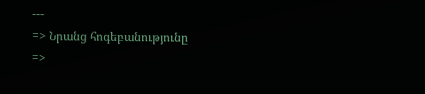---
=> Նրանց հոգեբանությունը
=>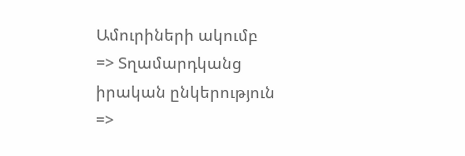Ամուրիների ակումբ
=> Տղամարդկանց իրական ընկերություն
=>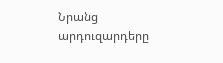Նրանց արդուզարդերը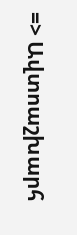=> Ավտոաշխարհ